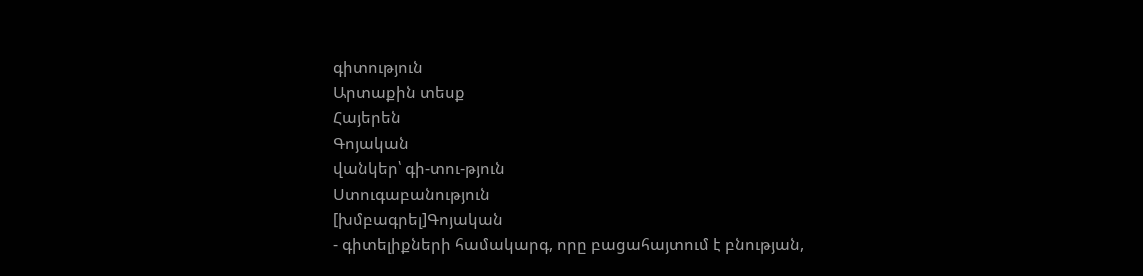գիտություն
Արտաքին տեսք
Հայերեն
Գոյական
վանկեր՝ գի-տու-թյուն
Ստուգաբանություն
[խմբագրել]Գոյական
- գիտելիքների համակարգ, որը բացահայտում է բնության,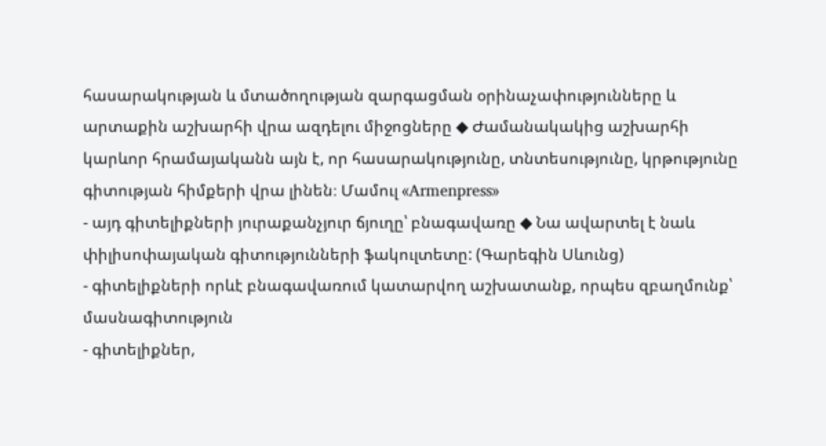հասարակության և մտածողության զարգացման օրինաչափությունները և արտաքին աշխարհի վրա ազդելու միջոցները ◆ Ժամանակակից աշխարհի կարևոր հրամայականն այն է, որ հասարակությունը, տնտեսությունը, կրթությունը գիտության հիմքերի վրա լինեն։ Մամուլ «Armenpress»
- այդ գիտելիքների յուրաքանչյուր ճյուղը՝ բնագավառը ◆ Նա ավարտել է նաև փիլիսոփայական գիտությունների ֆակուլտետը: (Գարեգին Սևունց)
- գիտելիքների որևէ բնագավառում կատարվող աշխատանք, որպես զբաղմունք՝ մասնագիտություն
- գիտելիքներ,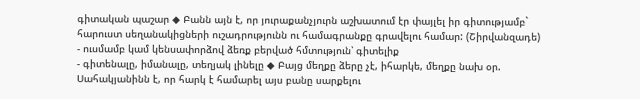գիտական պաշար ◆ Բանն այն է, որ յուրաքանչյուրն աշխատում էր փայլել իր գիտությամբ` հարուստ սեղանակիցների ուշադրությունն ու համագրանքը գրավելու համար: (Շիրվանզադե)
- ուսմամբ կամ կենսափորձով ձեռք բերված հմտություն՝ գիտելիք
- գիտենալը, իմանալը, տեղյակ լինելը ◆ Բայց մեղքը ձերը չէ, իհարկե, մեղքը նախ օր. Սահակյանինն է, որ հարկ է համարել այս բանը սարքելու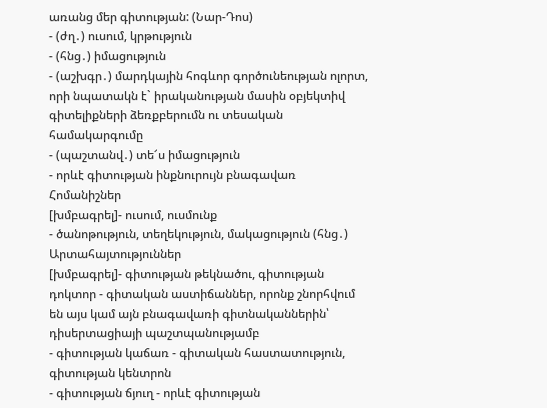առանց մեր գիտության: (Նար-Դոս)
- (ժղ․) ուսում, կրթություն
- (հնց․) իմացություն
- (աշխգր․) մարդկային հոգևոր գործունեության ոլորտ, որի նպատակն է` իրականության մասին օբյեկտիվ գիտելիքների ձեռքբերումն ու տեսական համակարգումը
- (պաշտանվ․) տե՜ս իմացություն
- որևէ գիտության ինքնուրույն բնագավառ
Հոմանիշներ
[խմբագրել]- ուսում, ուսմունք
- ծանոթություն, տեղեկություն, մակացություն (հնց․)
Արտահայտություններ
[խմբագրել]- գիտության թեկնածու, գիտության դոկտոր - գիտական աստիճաններ, որոնք շնորհվում են այս կամ այն բնագավառի գիտնականներին՝ դիսերտացիայի պաշտպանությամբ
- գիտության կաճառ - գիտական հաստատություն, գիտության կենտրոն
- գիտության ճյուղ - որևէ գիտության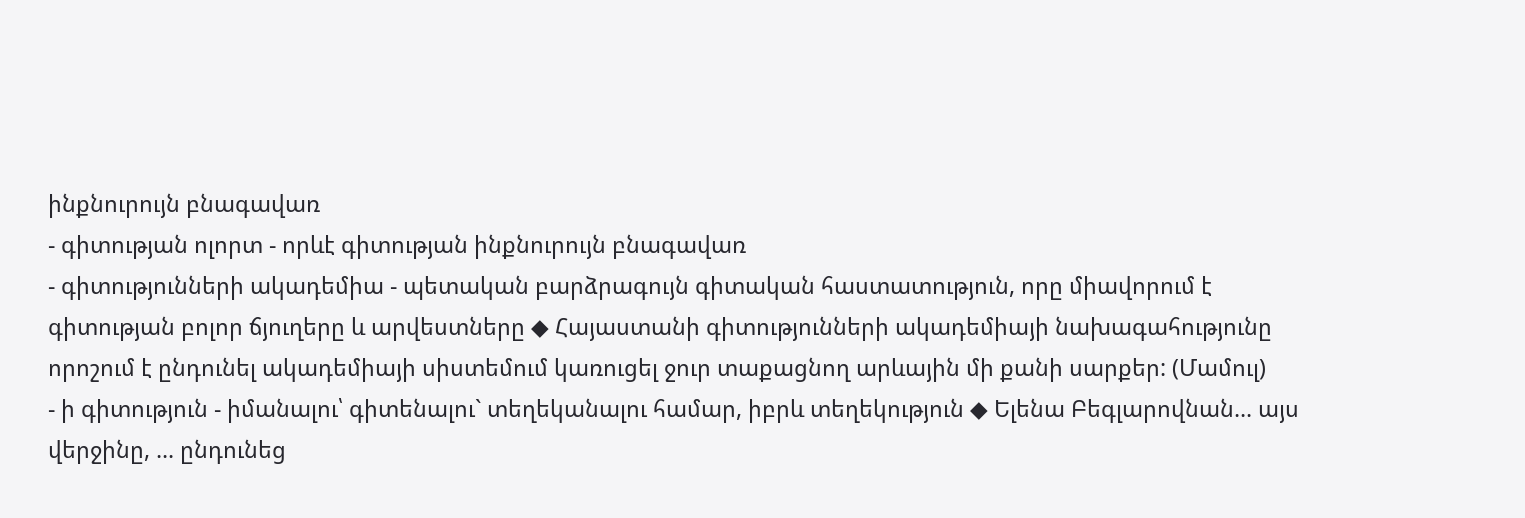ինքնուրույն բնագավառ
- գիտության ոլորտ - որևէ գիտության ինքնուրույն բնագավառ
- գիտությունների ակադեմիա - պետական բարձրագույն գիտական հաստատություն, որը միավորում է գիտության բոլոր ճյուղերը և արվեստները ◆ Հայաստանի գիտությունների ակադեմիայի նախագահությունը որոշում է ընդունել ակադեմիայի սիստեմում կառուցել ջուր տաքացնող արևային մի քանի սարքեր: (Մամուլ)
- ի գիտություն - իմանալու՝ գիտենալու` տեղեկանալու համար, իբրև տեղեկություն ◆ Ելենա Բեգլարովնան... այս վերջինը, ... ընդունեց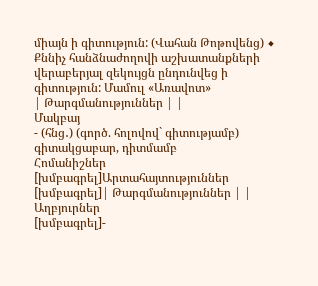միայն ի գիտություն: (Վահան Թոթովենց) ◆ Քննիչ հանձնաժողովի աշխատանքների վերաբերյալ զեկույցն ընդունվեց ի գիտություն: Մամուլ «Առավոտ»
| Թարգմանություններ | |
Մակբայ
- (հնց․) (գործ. հոլովով` գիտությամբ) գիտակցաբար, դիտմամբ
Հոմանիշներ
[խմբագրել]Արտահայտություններ
[խմբագրել]| Թարգմանություններ | |
Աղբյուրներ
[խմբագրել]-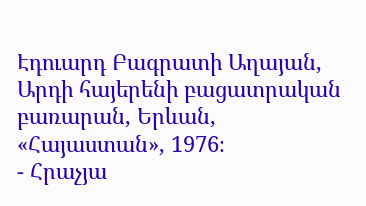Էդուարդ Բագրատի Աղայան, Արդի հայերենի բացատրական բառարան, Երևան, «Հայաստան», 1976։
- Հրաչյա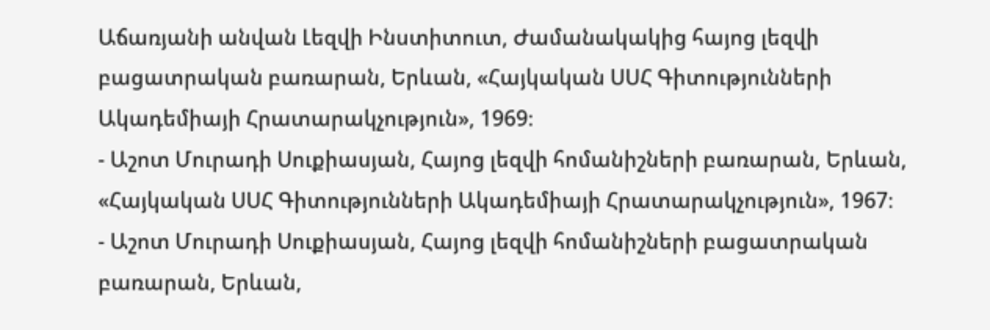Աճառյանի անվան Լեզվի Ինստիտուտ, Ժամանակակից հայոց լեզվի բացատրական բառարան, Երևան, «Հայկական ՍՍՀ Գիտությունների Ակադեմիայի Հրատարակչություն», 1969։
- Աշոտ Մուրադի Սուքիասյան, Հայոց լեզվի հոմանիշների բառարան, Երևան, «Հայկական ՍՍՀ Գիտությունների Ակադեմիայի Հրատարակչություն», 1967։
- Աշոտ Մուրադի Սուքիասյան, Հայոց լեզվի հոմանիշների բացատրական բառարան, Երևան,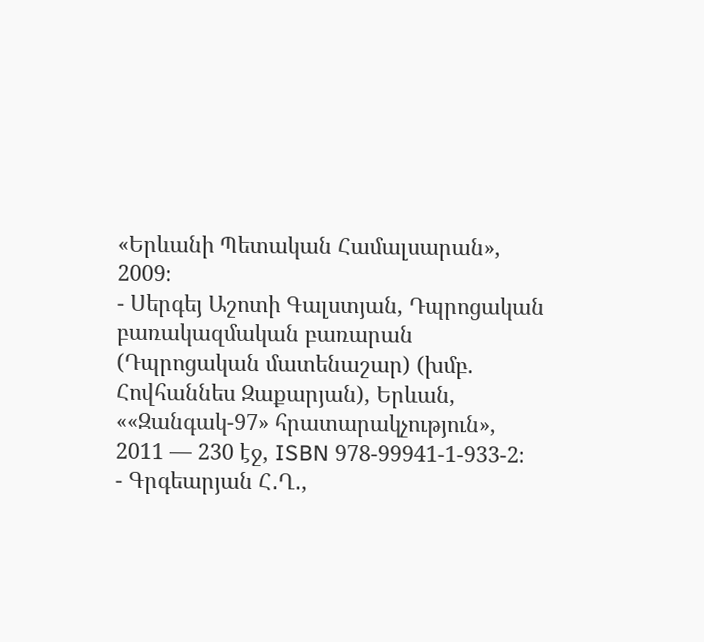«Երևանի Պետական Համալսարան», 2009։
- Սերգեյ Աշոտի Գալստյան, Դպրոցական բառակազմական բառարան (Դպրոցական մատենաշար) (խմբ. Հովհաննես Զաքարյան), Երևան, ««Զանգակ-97» հրատարակչություն», 2011 — 230 էջ, ISBN 978-99941-1-933-2։
- Գրգեարյան Հ․Ղ․,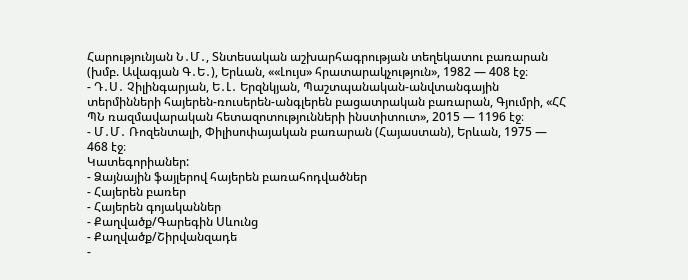Հարությունյան Ն․Մ․, Տնտեսական աշխարհագրության տեղեկատու բառարան (խմբ. Ավագյան Գ․Ե․), Երևան, ««Լույս» հրատարակչություն», 1982 — 408 էջ։
- Դ․Ս․ Չիլինգարյան, Ե․Լ․ Երզնկյան, Պաշտպանական-անվտանգային տերմինների հայերեն-ռուսերեն-անգլերեն բացատրական բառարան, Գյումրի, «ՀՀ ՊՆ ռազմավարական հետազոտությունների ինստիտուտ», 2015 — 1196 էջ։
- Մ․Մ․ Ռոզենտալի, Փիլիսոփայական բառարան (Հայաստան), Երևան, 1975 — 468 էջ։
Կատեգորիաներ:
- Ձայնային ֆայլերով հայերեն բառահոդվածներ
- Հայերեն բառեր
- Հայերեն գոյականներ
- Քաղվածք/Գարեգին Սևունց
- Քաղվածք/Շիրվանզադե
-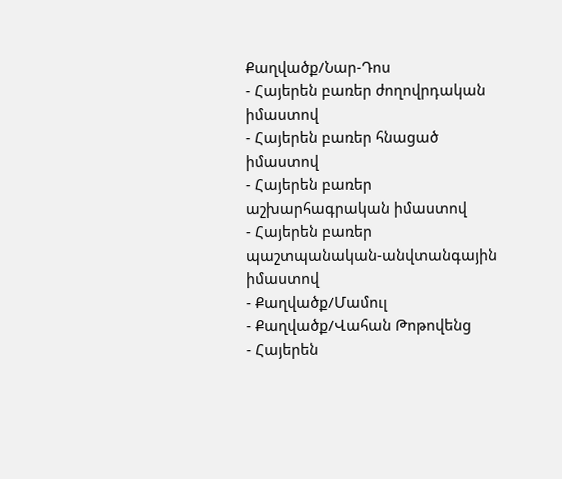Քաղվածք/Նար-Դոս
- Հայերեն բառեր ժողովրդական իմաստով
- Հայերեն բառեր հնացած իմաստով
- Հայերեն բառեր աշխարհագրական իմաստով
- Հայերեն բառեր պաշտպանական-անվտանգային իմաստով
- Քաղվածք/Մամուլ
- Քաղվածք/Վահան Թոթովենց
- Հայերեն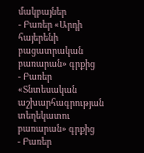մակբայներ
- Բառեր «Արդի հայերենի բացատրական բառարան» գրքից
- Բառեր «Տնտեսական աշխարհագրության տեղեկատու բառարան» գրքից
- Բառեր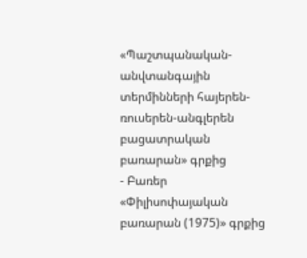«Պաշտպանական-անվտանգային տերմինների հայերեն-ռուսերեն-անգլերեն բացատրական բառարան» գրքից
- Բառեր «Փիլիսոփայական բառարան (1975)» գրքից